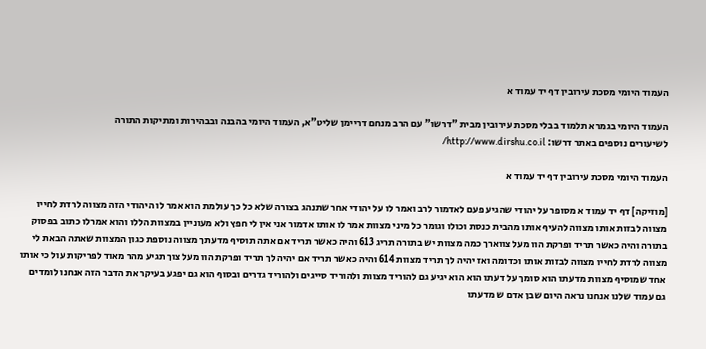העמוד היומי מסכת עירובין דף יד עמוד א

העמוד היומי בגמרא תלמוד בבלי מסכת עירובין מבית "דרשו" עם הרב מנחם דריימן שליט"א, העמוד היומי בהבנה ובבהירות ומתיקות התורה
לשיעורים נוספים באתר דרשו: http://www.dirshu.co.il/

העמוד היומי מסכת עירובין דף יד עמוד א

[מוזיקה] דף יד עמוד א מסופר על יהודי שהגיע פעם לאדמור לרב ואמר לו על יהודי אחר שתנהג בצורה שלא כל כך עולמת הוא אמר לו היהודי הזה מצווה לרדת לחייו מצווה לבזות אותו מצווה להעיף אותו מהבית כנסת וכולו וגומר כל מיני מצוות אמר לו אותו אדמור אני אין לי חפץ ולא מעוניין במצוות הללו והוא אמרלו כתוב בפסוק בתורה והיה כאשר תריד ופרקת הוו מעל צווארך כמה מצוות יש בתורה תריג 613 והיה כאשר תריד אם אתה תוסיף מדעתך מצווה נוספת כגון המצוות שאתה הבאת לי מצווה לרדת לחייו מצווה לבזות אותו וכדומה ואז יהיה לך תריד מצוות 614 והיה כאשר תריד אם יהיה לך תריד ופרקת הוו מעל צוך תגיע מהר מאוד לפריקות עול כי אותו אחד שמוסיף מצוות מדעתו הוא סומך על דעתו הוא הוא יגיע גם להוריד מצוות ולהוריד סייגים ולהוריד גדרים ובסוף הוא גם יפגע בעיקר את הדבר הזה אנחנו לומדים גם עמוד שלנו אנחנו נראה היום שבן אדם ש מדעתו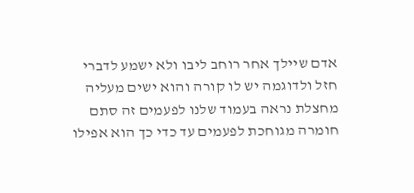אדם שיילך אחר רוחב ליבו ולא ישמע לדברי חזל ולדוגמה יש לו קורה והוא ישים מעליה מחצלת נראה בעמוד שלנו לפעמים זה סתם חומרה מגוחכת לפעמים עד כדי כך הוא אפילו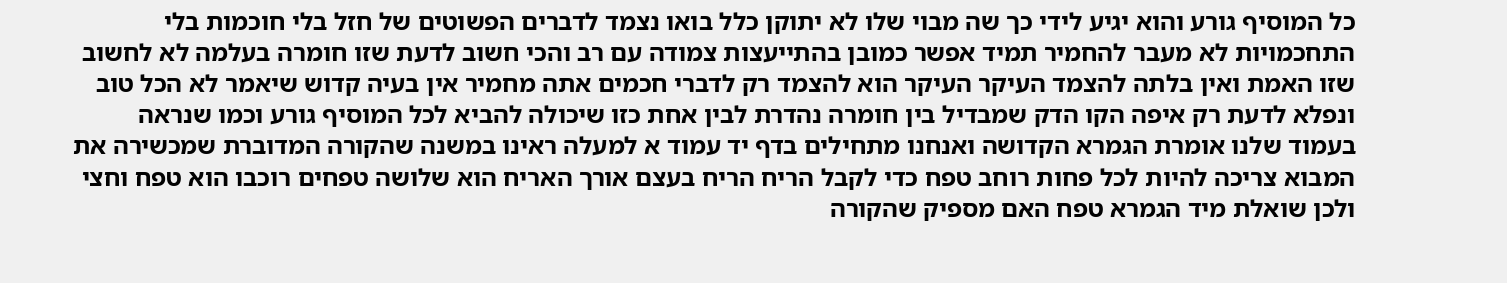כל המוסיף גורע והוא יגיע לידי כך שה מבוי שלו לא יתוקן כלל בואו נצמד לדברים הפשוטים של חזל בלי חוכמות בלי התחכמויות לא מעבר להחמיר תמיד אפשר כמובן בהתייעצות צמודה עם רב והכי חשוב לדעת שזו חומרה בעלמה לא לחשוב שזו האמת ואין בלתה להצמד העיקר העיקר הוא להצמד רק לדברי חכמים אתה מחמיר אין בעיה קדוש שיאמר לא הכל טוב ונפלא לדעת רק איפה הקו הדק שמבדיל בין חומרה נהדרת לבין אחת כזו שיכולה להביא לכל המוסיף גורע וכמו שנראה בעמוד שלנו אומרת הגמרא הקדושה ואנחנו מתחילים בדף יד עמוד א למעלה ראינו במשנה שהקורה המדוברת שמכשירה את המבוא צריכה להיות לכל פחות רוחב טפח כדי לקבל הריח הריח בעצם אורך האריח הוא שלושה טפחים רוכבו הוא טפח וחצי ולכן שואלת מיד הגמרא טפח האם מספיק שהקורה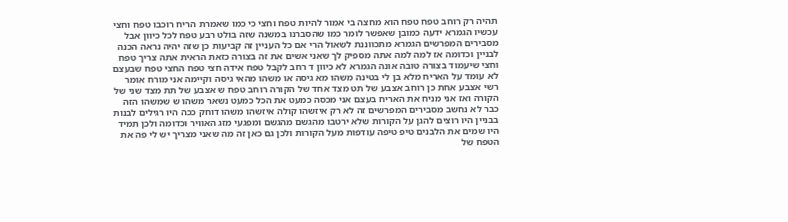תהיה רק רוחב טפח טפח הוא מחצה בי אמור להיות טפח וחצי כי כמו שאמרת הריח רוכבו טפח וחצי עכשיו הגמרא ידעה כמובן שאפשר לומר כמו שהסברנו במשנה שזה בולט רבע טפח לכל כיוון אבל מסבירים המפרשים הגמרא מתכווננת לשאול הרי אם כל העניין זה קביעות כן שזה יהיה נראה הכנה לבניין וכדומה אז למה למה אתה מספיק לך שאני אשים את זה בצורה כזאת הראית אתה צריך טפח וחצי שיעמוד בצורה טובה אונה הגמרא לא כיוון ד רחב לקבל טפח אידה חצי טפח החצי טפח שבעצם לא עומד על האריח מלא בן לי בטינה משהו מא גיסה או משהו מהאי גיסה וקיימה אני מורח אומר רשי אצבע אחת כן רוחב אצבע של תט מצד אחד של הקורה רוחב טפח ש אצבע של תת מצד שני של הקורה ואז אני מניח את האריח בעצם אני מכסה כמעט את הכל כמעט נשאר משהו ש שמשהו הזה כבר לא נחשב מסבירים המפרשים זה לא רק איזשהו קולה איזשהו משהו דוחק ככה היו רגילים לבנות בבניין היו רוצים להגן על הקורות שלא ירטבו מהגשם מהגשם ומפגעי מזג האוויר וכדומה ולכן תמיד היו שמים את הלבנים טיפ טיפה עודפות מעל הקורות ולכן גם כאן זה מה שאני מצריך יש לי פה את הטפח של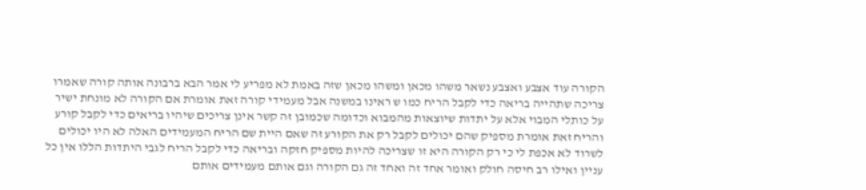הקורה עוד אצבע ואצבע נשאר משהו מכאן ומשהו מכאן שזה באמת לא מפריע לי אמר הבא ברבונה אותה קורה שאמרו צריכה שתהייה בריאה כדי לקבל הריח כמו ש ראינו במשנה אבל מעמידי קורה זאת אומרת אם הקורה לא מונחת ישיר על כותלי המבוי אלא על יתדות שיוצאות מהמבוא וכדומה שכמובן זה קשר אינן צריכים שיהיו בריאים כדי לקבל קורע והריח זאת אומרת מספיק שהם יכולים לקבל רק את הקורע זה שאם היית שם הריח המעמידים האלה לא היו יכולים לשרוד לא אכפת לי כי רק הקורה היא זו שצריכה להיות מספיק חזקה ובריאה כדי לקבל הריח לגבי היתדות הללו אין כל עניין ואילו רב חיסה חולק ואומר אחד זה ואחד זה גם הקורה וגם אותם מעמידים אותם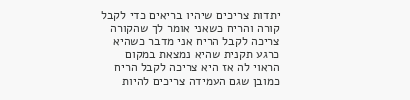יתדות צריכים שיהיו בריאים כדי לקבל קורה והריח כשאני אומר לך שהקורה צריכה לקבל הריח אני מדבר כשהיא כרגע תקנית שהיא נמצאת במקום הראוי לה אז היא צריכה לקבל הריח כמובן שגם העמידה צריכים להיות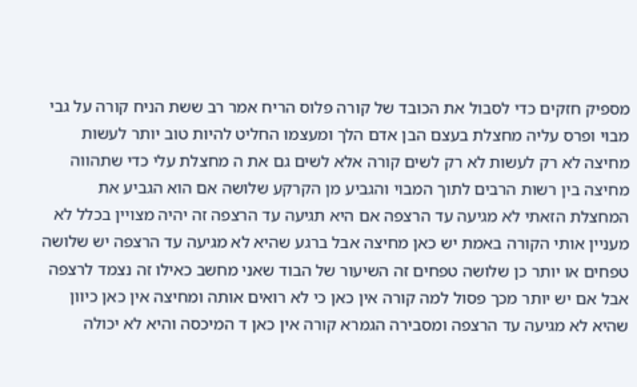מספיק חזקים כדי לסבול את הכובד של קורה פלוס הריח אמר רב ששת הניח קורה על גבי מבוי ופרס עליה מחצלת בעצם הבן אדם הלך ומעצמו החליט להיות טוב יותר לעשות מחיצה לא רק לעשות לא רק לשים קורה אלא לשים גם את ה מחצלת עלי כדי שתהווה מחיצה בין רשות הרבים לתוך המבוי והגביע מן הקרקע שלושה אם הוא הגביע את המחצלת הזאתי לא מגיעה עד הרצפה אם היא תגיעה עד הרצפה זה יהיה מצויין בכלל לא מעניין אותי הקורה באמת יש כאן מחיצה אבל ברגע שהיא לא מגיעה עד הרצפה יש שלושה טפחים או יותר כן שלושה טפחים זה השיעור של הבוד שאני מחשב כאילו זה נצמד לרצפה אבל אם יש יותר מכך פסול למה קורה אין כאן כי לא רואים אותה ומחיצה אין כאן כיוון שהיא לא מגיעה עד הרצפה ומסבירה הגמרא קורה אין כאן ד המיכסה והיא לא יכולה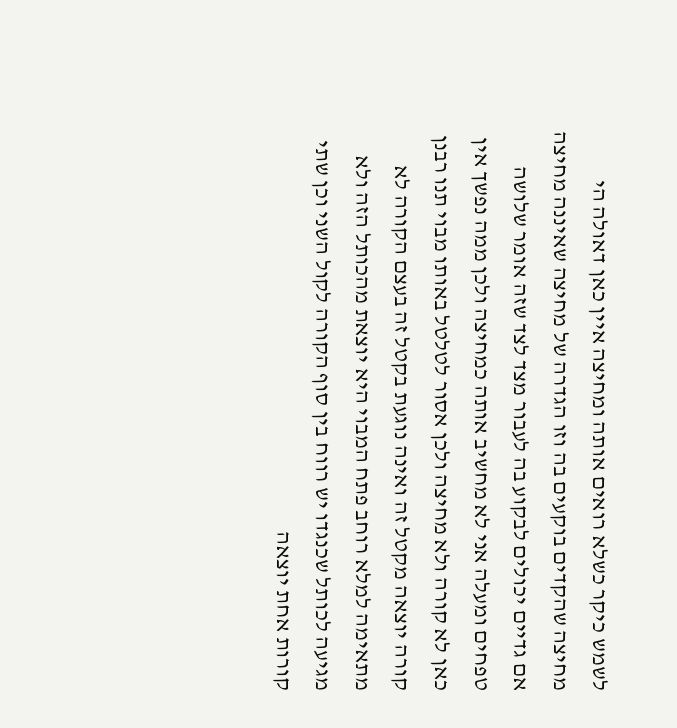לשמש כיקר כשלא רואים אותה ומחיצה איין כאן דאולה הי מחיצה שהקדים בוקעים בה וזו הגדרה של מחיצה שאיננה מחיצה אם גדיים יכולים לבקוע בה לעבור מצד לצד שזה אומר שלושה טפחים ומעלה אני לא מחשיב אותה כמחיצה ולכן ממה נפשך אין כאן לא קורה ולא מחיצה ולכן אסור לטלטל באותו מבוי תנו רבנן קורה יוצאה מקטל זה ואינה נוגעת בקטל זה בעצם הקורה לא מתאימה למלא רוחב פתח המבוי היא יוצאת מהכותל הזה ולא מגיעה לכותל שכנגדו יש רווח בין סוף הקורה לקול השני וכן שתי קורות אחת יוצאה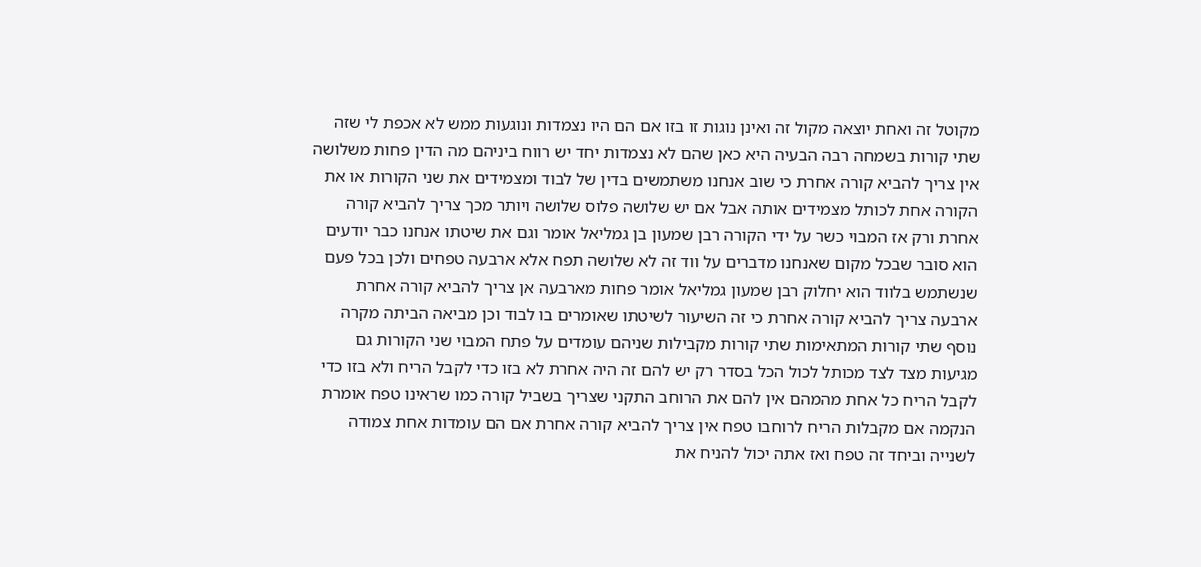מקוטל זה ואחת יוצאה מקול זה ואינן נוגות זו בזו אם הם היו נצמדות ונוגעות ממש לא אכפת לי שזה שתי קורות בשמחה רבה הבעיה היא כאן שהם לא נצמדות יחד יש רווח ביניהם מה הדין פחות משלושה אין צריך להביא קורה אחרת כי שוב אנחנו משתמשים בדין של לבוד ומצמידים את שני הקורות או את הקורה אחת לכותל מצמידים אותה אבל אם יש שלושה פלוס שלושה ויותר מכך צריך להביא קורה אחרת ורק אז המבוי כשר על ידי הקורה רבן שמעון בן גמליאל אומר וגם את שיטתו אנחנו כבר יודעים הוא סובר שבכל מקום שאנחנו מדברים על ווד זה לא שלושה תפח אלא ארבעה טפחים ולכן בכל פעם שנשתמש בלווד הוא יחלוק רבן שמעון גמליאל אומר פחות מארבעה אן צריך להביא קורה אחרת ארבעה צריך להביא קורה אחרת כי זה השיעור לשיטתו שאומרים בו לבוד וכן מביאה הביתה מקרה נוסף שתי קורות המתאימות שתי קורות מקבילות שניהם עומדים על פתח המבוי שני הקורות גם מגיעות מצד לצד מכותל לכול הכל בסדר רק יש להם זה היה אחרת לא בזו כדי לקבל הריח ולא בזו כדי לקבל הריח כל אחת מהמהם אין להם את הרוחב התקני שצריך בשביל קורה כמו שראינו טפח אומרת הנקמה אם מקבלות הריח לרוחבו טפח אין צריך להביא קורה אחרת אם הם עומדות אחת צמודה לשנייה וביחד זה טפח ואז אתה יכול להניח את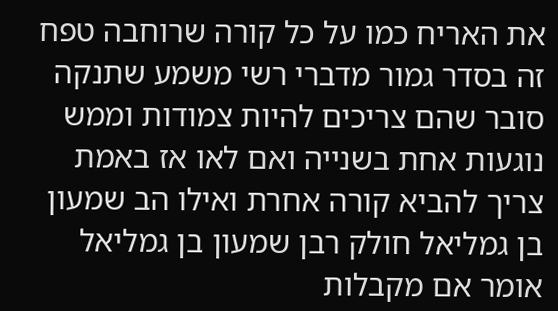את האריח כמו על כל קורה שרוחבה טפח זה בסדר גמור מדברי רשי משמע שתנקה סובר שהם צריכים להיות צמודות וממש נוגעות אחת בשנייה ואם לאו אז באמת צריך להביא קורה אחרת ואילו הב שמעון בן גמליאל חולק רבן שמעון בן גמליאל אומר אם מקבלות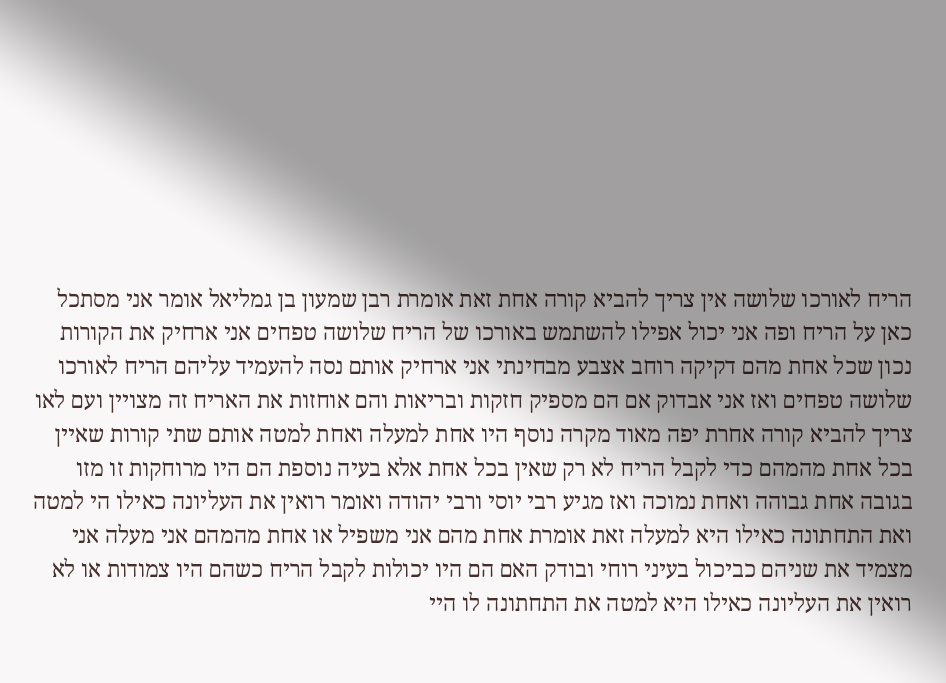הריח לאורכו שלושה אין צריך להביא קורה אחת זאת אומרת רבן שמעון בן גמליאל אומר אני מסתכל כאן על הריח ופה אני יכול אפילו להשתמש באורכו של הריח שלושה טפחים אני ארחיק את הקורות נכון שכל אחת מהם דקיקה רוחב אצבע מבחינתי אני ארחיק אותם נסה להעמיד עליהם הריח לאורכו שלושה טפחים ואז אני אבדוק אם הם מספיק חזקות ובריאות והם אוחזות את האריח זה מצויין ועם לאו צריך להביא קורה אחרת יפה מאוד מקרה נוסף היו אחת למעלה ואחת למטה אותם שתי קורות שאיין בכל אחת מהמהם כדי לקבל הריח לא רק שאין בכל אחת אלא בעיה נוספת הם היו מרוחקות זו מזו בגובה אחת גבוהה ואחת נמוכה ואז מגיע רבי יוסי ורבי יהודה ואומר רואין את העליונה כאילו הי למטה ואת התחתונה כאילו היא למעלה זאת אומרת אחת מהם אני משפיל או אחת מהמהם אני מעלה אני מצמיד את שניהם כביכול בעיני רוחי ובודק האם הם היו יכולות לקבל הריח כשהם היו צמודות או לא רואין את העליונה כאילו היא למטה את התחתונה לו היי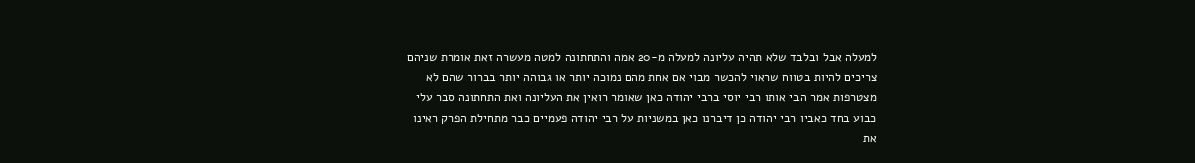למעלה אבל ובלבד שלא תהיה עליונה למעלה מ-20 אמה והתחתונה למטה מעשרה זאת אומרת שניהם צריכים להיות בטווח שראוי להכשר מבוי אם אחת מהם נמוכה יותר או גבוהה יותר בברור שהם לא מצטרפות אמר הבי אותו רבי יוסי ברבי יהודה כאן שאומר רואין את העליונה ואת התחתונה סבר עלי כבוע בחד כאביו רבי יהודה כן דיברנו כאן במשניות על רבי יהודה פעמיים כבר מתחילת הפרק ראינו את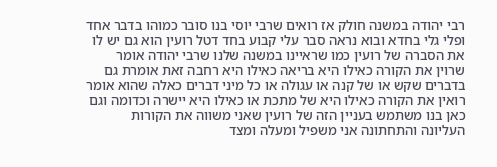רבי יהודה במשנה חולק אז רואים שרבי יוסי בנו סובר כמוהו בדבר אחד ופלי גלי בחדא ובוא נראה סבר עלי קבוע בחד דטל רועין הוא גם יש לו את הסברה של רועין כמו שראיינו במשנה שלנו שרבי יהודה אומר שרוין את הקורה כאילו היא בריאה כאילו היא רחבה זאת אומרת גם בדברים שקש או של קנה או עגולה או כל מיני דברים כאלה שהוא אומר רואין את הקורה כאילו היא של מתכת או כאילו היא יישרה וכדומה וגם כאן בנו משתמש בעניין הזה של רועין שאני משווה את הקורות העליונה והתחתונה אני משפיל ומעלה ומצד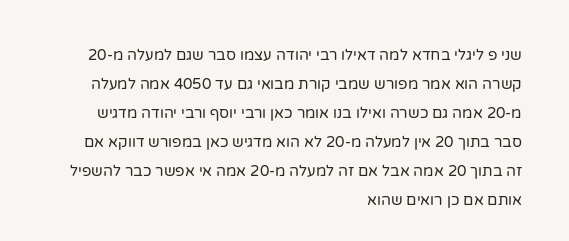שני פ ליגלי בחדא למה דאילו רבי יהודה עצמו סבר שגם למעלה מ-20 קשרה הוא אמר מפורש שמבי קורת מבואי גם עד 4050 אמה למעלה מ-20 אמה גם כשרה ואילו בנו אומר כאן ורבי יוסף ורבי יהודה מדגיש סבר בתוך 20 אין למעלה מ-20 לא הוא מדגיש כאן במפורש דווקא אם זה בתוך 20 אמה אבל אם זה למעלה מ-20 אמה אי אפשר כבר להשפיל אותם אם כן רואים שהוא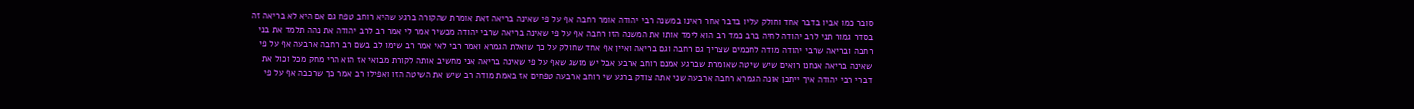סובר כמו אביו בדבר אחד וחולק עליו בדבר אחר ראינו במשנה רבי יהודה אומר רחבה אף על פי שאינה בריאה זאת אומרת שהקורה ברגע שהיא רוחב טפח גם אם היא לא בריאה זה בסדר גמור תני לרב יהודה לחיה ברב כמד רב הוא לימד אותו את המשנה הזו רחבה אף על פי שאינה בריאה שרבי יהודה מכשיר אמר לי אמר רב לרב יהודה את נהה תלמד את בני רחבה ובריאה שרבי יהודה מודה לחכמים שצריך גם רחבה וגם בריאה ואיין אף אחד שחולק על כך שואלת הגמרא ואמר רבי לאי אמר רב שימו לב בשם רב רחבה ארבעה אף על פי שאינה בריאה אנחנו רואים שיש שיטה שאומרת שברגע אמנם רוחב ארבע אבל יש מושג שאף על פי שאינה בריאה אני מחשיב אותה לקורת מבואי אז הוא הרי מחק מכל וכול את דברי רבי יהודה איך ייתכן אונה הגמרא רחבה ארבעה שני אתה צודק ברגע שי רוחב ארבעה טפחים אז באמת מודה רב שיש את השיטה הזו ואפילו רב אמר כך שרכבה אף על פי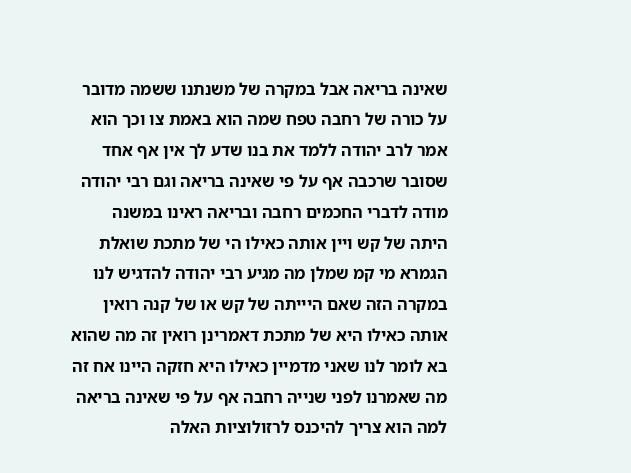שאינה בריאה אבל במקרה של משנתנו ששמה מדובר על כורה של רחבה טפח שמה הוא באמת צו וכך הוא אמר לרב יהודה ללמד את בנו שדע לך אין אף אחד שסובר שרכבה אף על פי שאינה בריאה וגם רבי יהודה מודה לדברי החכמים רחבה ובריאה ראינו במשנה היתה של קש ויין אותה כאילו הי של מתכת שואלת הגמרא מי קמ שמלן מה מגיע רבי יהודה להדגיש לנו במקרה הזה שאם היייתה של קש או של קנה רואין אותה כאילו היא של מתכת דאמרינן רואין זה מה שהוא בא לומר לנו שאני מדמיין כאילו היא חזקה היינו אח זה מה שאמרנו לפני שנייה רחבה אף על פי שאינה בריאה למה הוא צריך להיכנס לרזולוציות האלה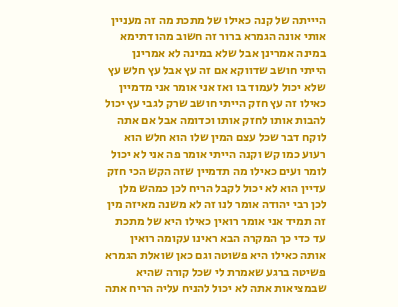היייתה של קנה כאילו של מתכת מה זה מעניין אותי אונה הגמרא ברור זה חשוב מהו דתימא במינה אמרינן אבל שלא במינה לא אמרינן הייתי חושב שדווקא אם זה עץ אבל עץ חלש עץ שלא יכול לעמוד בו ואז אני אומר אני מדמיין כאילו זה עץ חזק הייתי חושב שרק לגבי עץ יכול להבות אותו לחזק אותו וכדומה אבל אם אתה לוקח דבר שכל עצם המין שלו הוא חלש הוא רעוע כמו קש וקנה הייתי אומר פה אני לא יכול לומר ועים כאילו מה תדמיין שזה הקש הכי חזק עדיין הוא לא יכול לקבל הריח לכן כמהש מלן לכן רבי יהודה אומר לנו זה לא משנה מאיזה מין זה תמיד אני אומר רואין כאילו היא של מתכת עד כדי כך המקרה הבא ראינו עקומה רואין אותה כאילו היא פשוטה וגם כאן שואלת הגמרא פשיטה ברגע שאמרת לי שכל קורה שהיא שבמציאות אתה לא יכול להניח עליה הריח אתה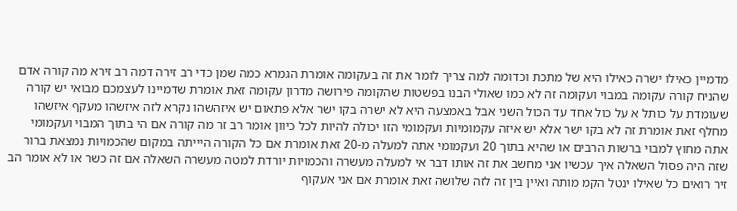מדמיין כאילו ישרה כאילו היא של מתכת וכדומה למה צריך לומר את זה בעקומה אומרת הגמרא כמה שמן כדי רב זירה דמה רב זירא מה קורה אדם שהניח קורה עקומה במבוי ועקומה זה לא כמו שאולי הבנו בפשטות שהקומה פירושה מדרון עקומה זאת אומרת שדמיינו לעצמכם מבואי יש קורה שעומדת על כותל א על כול אחד עד הכול השני אבל באמצעה היא לא ישרה בקו ישר אלא פתאום יש איזהשהו נקרא לזה איזשהו מעקף איזשהו מחלף זאת אומרת זה לא בקו ישר אלא יש איזה עקמומיות ועקמומי הזו יכולה להיות לכל כיוון אומר רב זר מה קורה אם הי בתוך המבוי ועקמומי אתה מחוץ למבוי ברשות הרבים או שהיא בתוך 20 ועקמומי אתה למעלה מ-20 זאת אומרת אם כל הקורה היייתה במקום שהכמויות נמצאת ברור שזה היה פסול השאלה איך עכשיו אני מחשב את זה אותו דבר אי למעלה מעשרה והכמויות יורדת למטה מעשרה השאלה אם זה כשר או לא אומר הב זיר רואים כל שאילו ינטל הקמ מותה ואיין בין זה לזה שלושה זאת אומרת אם אני אעקוף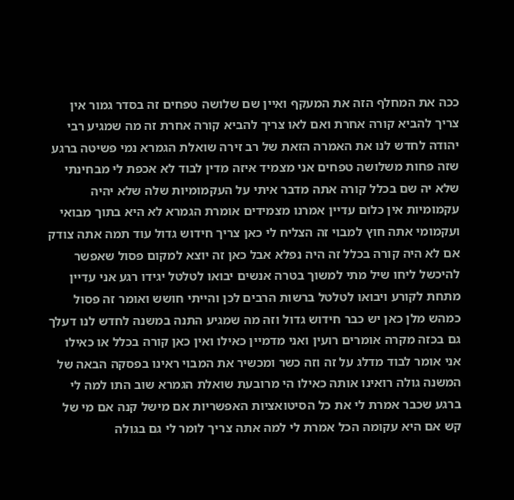ככה את המחלף הזה את המעקף ואיין שם שלושה טפחים זה בסדר גמור אין צריך להביא קורה אחרת ואם לאו צריך להביא קורה אחרת זה מה שמגיע רבי יהודה לחדש לנו את האמרה הזאת של רב זירה שואלת הגמרא נמי פשיטה ברגע שזה פחות משלושה טפחים אני מצמיד איזה מדין לבוד לא אכפת לי מבחינתי שלא יה שם בכלל קורה אתה מדבר איתי על העקמומיות שלה שלא יהיה עקמומיות אין כלום עדיין אמרנו מצמידים אומרת הגמרא לא היא בתוך מבואי ועקמומי אתה חוץ למבוי זה הצליח לי כאן צריך חידוש גדול עוד תמה אתה צודק אם לא היה קורה בכלל זה היה נפלא אבל כאן זה יוצא למקום פסול שאפשר להיכשל ליחו שיל מתי למשוך בטרה אנשים יבואו לטלטל יגידו רגע אני עדיין מתחת לקורע ויבואו לטלטל ברשות הרבים לכן והייתי חושש ואומר זה פסול כמהש מלן כאן יש כבר חידוש גדול וזה מה שמגיע התנה במשנה לחדש לנו דעלך גם בכזה מקרה אומרים רועין ואני מדמיין כאילו ואין כאן קורה בכלל או כאילו אני אומר לבוד מדלג על זה וזה כשר ומכשיר את המבוי ראינו בפסקה הבאה של המשנה גולה רואינו אותה כאילו הי מרובעת שואלת הגמרא שוב התו למה לי ברגע שכבר אמרת לי את כל הסיטואציות האפשריות אם מישל קנה אם מי של קש אם היא עקומה הכל אמרת לי למה אתה צריך לומר לי גם בגולה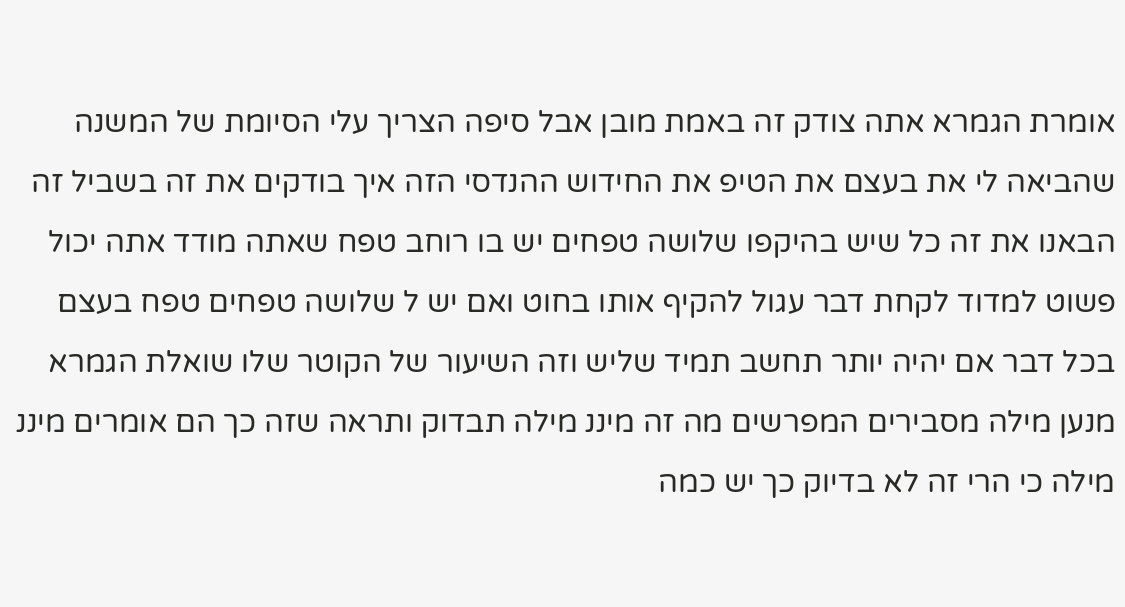אומרת הגמרא אתה צודק זה באמת מובן אבל סיפה הצריך עלי הסיומת של המשנה שהביאה לי את בעצם את הטיפ את החידוש ההנדסי הזה איך בודקים את זה בשביל זה הבאנו את זה כל שיש בהיקפו שלושה טפחים יש בו רוחב טפח שאתה מודד אתה יכול פשוט למדוד לקחת דבר עגול להקיף אותו בחוט ואם יש ל שלושה טפחים טפח בעצם בכל דבר אם יהיה יותר תחשב תמיד שליש וזה השיעור של הקוטר שלו שואלת הגמרא מנען מילה מסבירים המפרשים מה זה מיננ מילה תבדוק ותראה שזה כך הם אומרים מיננ מילה כי הרי זה לא בדיוק כך יש כמה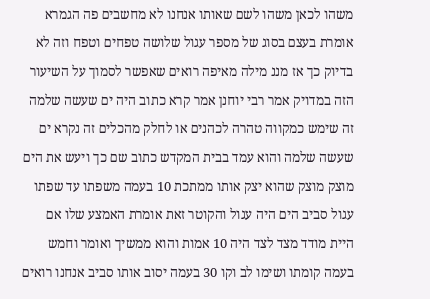משהו לכאן משהו לשם שאותו אנחנו לא מחשבים פה הגמרא אומרת בעצם בסוג של מספר עגול שלושה טפחים וטפח וזה לא בדיוק כך אז מננ מילה מאיפה רואים שאפשר לסמוך על השיעור הזה במדויק אמר רבי יוחנן אמר קרא כתוב היה ים שעשה שלמה זה שימש כמקווה טהרה לכהנים או לחלק מהכלים זה נקרא ים שעשה שלמה והוא עמד בבית המקדש כתוב שם כך ויעש את הים מוצק מוצק שהוא יצק אותו ממתכת 10 בעמה משפתו עד שפתו עגול סביב הים היה עגול והקוטר זאת אומרת האמצע שלו אם היית מודד מצד לצד היה 10 אמות והוא ממשיך ואומר וחמש בעמה קומתו ושימו לב וקו 30 בעמה יסוב אותו סביב אנחנו רואים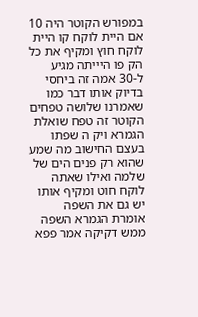במפורש הקוטר היה 10 אם היית לוקח קו היית לוקח חוץ ומקיף את כל הק פו היייתה מגיע ל-30 אמה זה ביחסי בדיוק אותו דבר כמו שאמרנו שלושה טפחים הקוטר זה טפח שואלת הגמרא ויק ה שפתו בעצם החישוב מה שמע שהוא רק פנים הים של שלמה ואילו שאתה לוקח חוט ומקיף אותו יש גם את השפה אומרת הגמרא השפה ממש דקיקה אמר פפא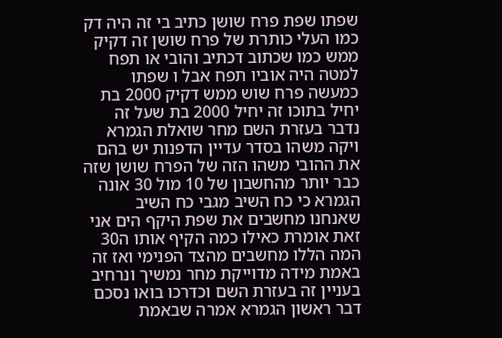שפתו שפת פרח שושן כתיב בי זה היה דק כמו העלי כותרת של פרח שושן זה דקיק ממש כמו שכתוב דכתיב והובי או תפח למטה היה אוביו תפח אבל ו שפתו כמעשה פרח שוש ממש דקיק 2000 בת יחיל בתוכו זה יחיל 2000 בת שעל זה נדבר בעזרת השם מחר שואלת הגמרא ויקה משהו בסדר עדיין הדפנות יש בהם את ההובי משהו הזה של הפרח שושן שזה כבר יותר מהחשבון של 10 מול 30 אונה הגמרא כי כח השיב מגבי כח השיב שאנחנו מחשבים את שפת היקף הים אני זאת אומרת כאילו כמה הקיף אותו ה30 המה הללו מחשבים מהצד הפנימי ואז זה באמת מידה מדוייקת מחר נמשיך ונרחיב בעניין זה בעזרת השם וכדרכו בואו נסכם דבר ראשון הגמרא אמרה שבאמת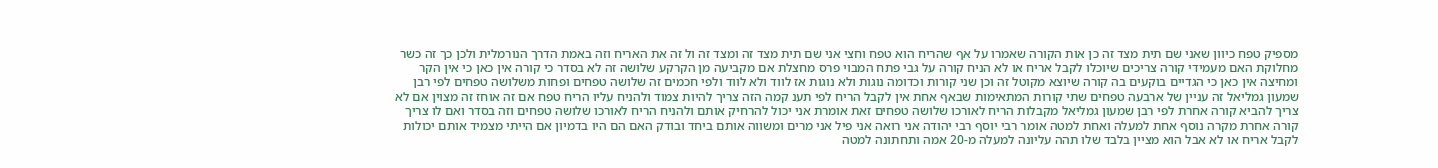מספיק טפח כיוון שאני שם תית מצד זה כן אות הקורה שאמרו על אף שהריח הוא טפח וחצי אני שם תית מצד זה ומצד זה ול זה את האריח וזה באמת הדרך הנורמלית ולכן כך זה כשר מחלוקת האם מעמידי קורה צריכים שיוכלו לקבל אריח או לא הניח קורה על גבי פתח המבוי פרס מחצלת אם מקביעה מן הקרקע שלושה זה לא בסדר כי קורה אין כאן כי אין הקר ומחיצה אין כאן כי הגדיים בוקעים בה קורה שיוצא מקוטל זה וכן שני קורות וכדומה נוגות ולא נוגות אז לווד ולא לווד ולפי חכמים זה שלושה טפחים ופחות משלושה טפחים לפי רבן שמעון גמליאל זה עניין של ארבעה טפחים שתי קורות המתאימות שבאף אחת אין לקבל הריח לפי תענ קמה הזה צריך להיות צמוד ולהניח עליו הריח טפח אם זה אוחז זה מצוין אם לא צריך להביא קורה אחרת לפי רבן שמעון גמליאל מקבלות הריח לאורכו שלושה טפחים זאת אומרת אני יכול להרחיק אותם ולהניח הריח לאורכו שלושה טפחים וזה בסדר ואם לו צריך קורה אחרת מקרה נוסף אחת למעלה ואחת למטה אומר רבי יוסף רבי יהודה אני רואה אני פיל אני מרים ומשווה אותם ביחד ובודק האם הם היו בדמיון אם הייתי מצמיד אותם יכולות לקבל אריח או לא אבל הוא מציין בלבד שלו תהה עליונה למעלה מ-20 אמה ותחתונה למטה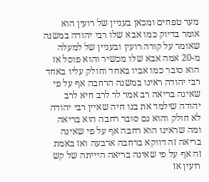מער טפחים ומכאן בעניין של רועין הוא אומר בדיוק כמו אבא שלו רבי יהודה במשנה שאומר על קורה רועין ובעניין של למעלה מ-20 אמה אבא שלו מכשיר והוא פוסל אז הוא סובר כמו אביו באחד וחולק עליו באחד רבי יהודה ראינו במשנה הרחבה אף על פי שאינה בריאה רב אמר לר לרב חיא לרב יהודה שילמד את בנו חיה שאיין רבי יהודה לא חולק והוא גם סובר רחבה הוא בריאה ומה שראינו הוא רחבה אף על פי שאינה בריאה זה דווקא ברחבה ארבעה ואז באמת זה אף על פי שאינה בריאה היייתה של קש רועין אז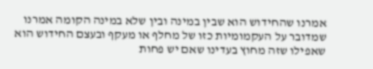אמרנו שהחידוש הוא שבין במינה ובין שלא במינה הקומה אמרנו שמדובר על העקמומיות כזו של מחלף או מעקף ובעצם החידוש הוא שאפילו שזה מחוץ בעדינו שאם יש פחות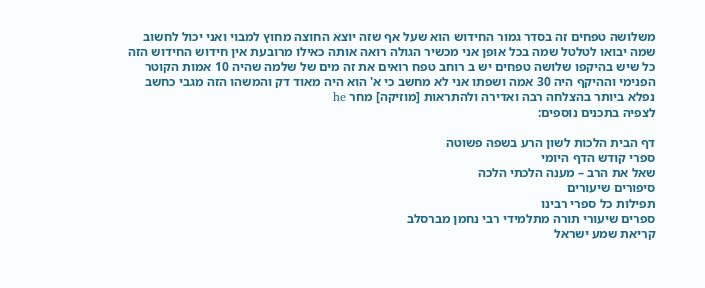משלושה טפחים זה בסדר גמור החידוש הוא שעל אף שזה יוצא החוצה מחוץ למבוי ואני יכול לחשוב שמה יבואו לטלטל שמה בכל אופן אני מכשיר הגולה רואה אותה כאילו מרובעת אין חידוש החידוש הזה כל שיש בהיקפו שלושה טפחים יש ב רוחב טפח רואים את זה מים של שלמה שהיה 10 אמות הקוטר הפנימי וההיקף היה 30 אמה ושפתו אני לא מחשב כי א' הוא היה מאוד דק והמשהו הזה מגבי כחשב נפלא ביותר בהצלחה רבה ואדירה ולהתראות [מוזיקה] מחר he
לצפיה בתכנים נוספים:

דף הבית הלכות לשון הרע בשפה פשוטה
ספרי קודש הדף היומי
שאל את הרב – מענה הלכתי הלכה
סיפורים שיעורים
תפילות כל ספרי רבינו
ספרים שיעורי תורה מתלמידי רבי נחמן מברסלב
קריאת שמע ישראל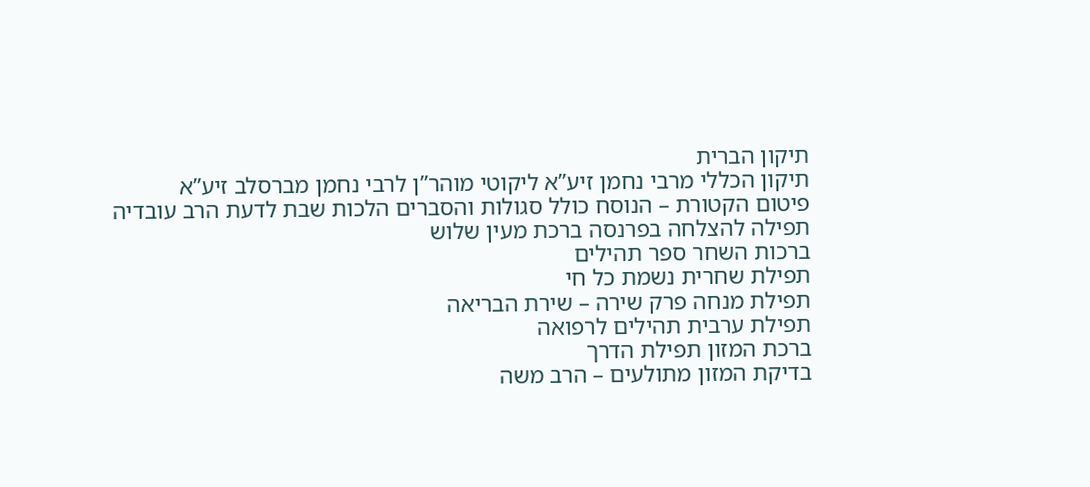תיקון הברית
תיקון הכללי מרבי נחמן זיע”א ליקוטי מוהר”ן לרבי נחמן מברסלב זיע”א
פיטום הקטורת – הנוסח כולל סגולות והסברים הלכות שבת לדעת הרב עובדיה
תפילה להצלחה בפרנסה ברכת מעין שלוש
ברכות השחר ספר תהילים
תפילת שחרית נשמת כל חי
תפילת מנחה פרק שירה – שירת הבריאה
תפילת ערבית תהילים לרפואה
ברכת המזון תפילת הדרך
בדיקת המזון מתולעים – הרב משה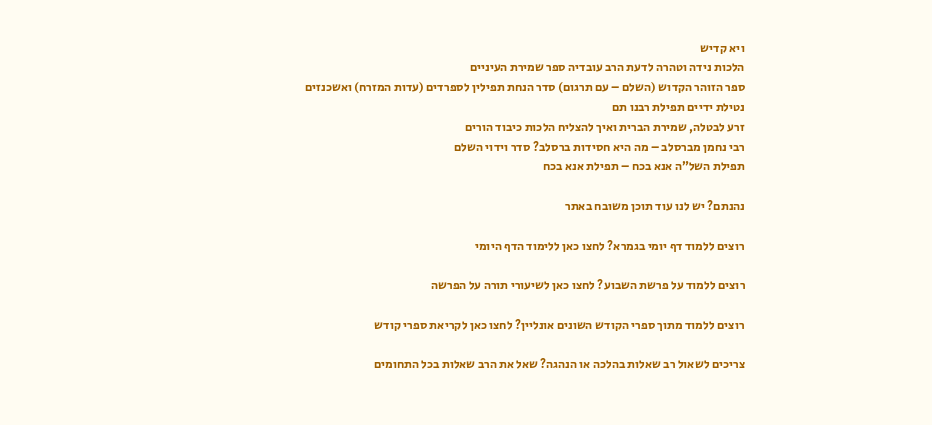ויא קדיש
הלכות נידה וטהרה לדעת הרב עובדיה ספר שמירת העיניים
ספר הזוהר הקדוש (השלם – עם תרגום) סדר הנחת תפילין לספרדים (עדות המזרח) ואשכנזים
נטילת ידיים תפילת רבנו תם
זרע לבטלה, שמירת הברית ואיך להצליח הלכות כיבוד הורים
רבי נחמן מברסלב – מה היא חסידות ברסלב? סדר וידוי השלם
תפילת השל”ה אנא בכח – תפילת אנא בכח

נהנתם? יש לנו עוד תוכן משובח באתר

רוצים ללמוד דף יומי בגמרא? לחצו כאן ללימוד הדף היומי

רוצים ללמוד על פרשת השבוע? לחצו כאן לשיעורי תורה על הפרשה

רוצים ללמוד מתוך ספרי הקודש השונים אונליין? לחצו כאן לקריאת ספרי קודש

צריכים לשאול רב שאלות בהלכה או הנהגה? שאל את הרב שאלות בכל התחומים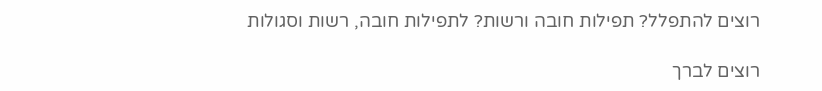רוצים להתפלל? תפילות חובה ורשות? לתפילות חובה, רשות וסגולות

רוצים לברך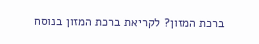ברכת המזון? לקריאת ברכת המזון בנוסח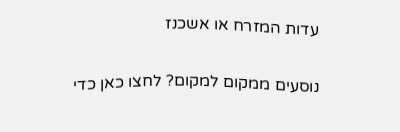עדות המזרח או אשכנז

נוסעים ממקום למקום? לחצו כאן כדי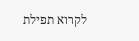לקרוא תפילת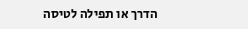הדרך או תפילה לטיסה